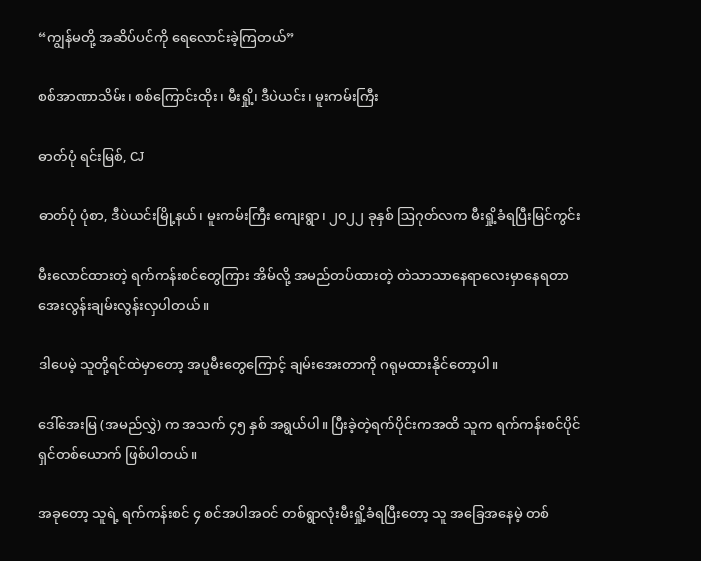“ကျွန်မတို့ အဆိပ်ပင်ကို ရေလောင်းခဲ့ကြတယ်”

စစ်အာဏာသိမ်း၊ စစ်ကြောင်းထိုး၊ မီးရှို့၊ ဒီပဲယင်း၊ မူးကမ်းကြီး

ဓာတ်ပုံ ရင်းမြစ်, CJ

ဓာတ်ပုံ ပုံစာ, ဒီပဲယင်းမြို့နယ်၊ မူးကမ်းကြီး ကျေးရွာ၊ ၂၀၂၂ ခုနှစ် ဩဂုတ်လက မီးရှို့ခံရပြီးမြင်ကွင်း

မီးလောင်ထားတဲ့ ရက်ကန်းစင်တွေကြား အိမ်လို့ အမည်တပ်ထားတဲ့ တဲသာသာနေရာလေးမှာနေရတာ အေးလွန်းချမ်းလွန်းလှပါတယ်။

ဒါပေမဲ့ သူတို့ရင်ထဲမှာတော့ အပူမီးတွေကြောင့် ချမ်းအေးတာကို ဂရုမထားနိုင်တော့ပါ။

ဒေါ်အေးမြ (အမည်လွှဲ) က အသက် ၄၅ နှစ် အရွယ်ပါ။ ပြီးခဲ့တဲ့ရက်ပိုင်းကအထိ သူက ရက်ကန်းစင်ပိုင်ရှင်တစ်ယောက် ဖြစ်ပါတယ်။

အခုတော့ သူရဲ့ ရက်ကန်းစင် ၄ စင်အပါအဝင် တစ်ရွာလုံးမီးရှို့ခံရပြီးတော့ သူ အခြေအနေမဲ့ တစ်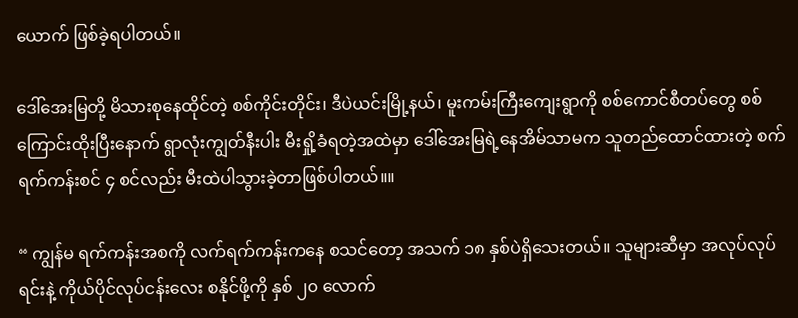ယောက် ဖြစ်ခဲ့ရပါတယ်။

ဒေါ်အေးမြတို့ မိသားစုနေထိုင်တဲ့ စစ်ကိုင်းတိုင်း၊ ဒီပဲယင်းမြို့နယ်၊ မူးကမ်းကြီးကျေးရွာကို စစ်ကောင်စီတပ်တွေ စစ်ကြောင်းထိုးပြီးနောက် ရွာလုံးကျွတ်နီးပါး မီးရှို့ခံရတဲ့အထဲမှာ ဒေါ်အေးမြရဲ့နေအိမ်သာမက သူတည်ထောင်ထားတဲ့ စက်ရက်ကန်းစင် ၄ စင်လည်း မီးထဲပါသွားခဲ့တာဖြစ်ပါတယ်။။

“ ကျွန်မ ရက်ကန်းအစကို လက်ရက်ကန်းကနေ စသင်တော့ အသက် ၁၈ နှစ်ပဲရှိသေးတယ်။ သူများဆီမှာ အလုပ်လုပ်ရင်းနဲ့ ကိုယ်ပိုင်လုပ်ငန်းလေး စနိုင်ဖို့ကို နှစ် ၂၀ လောက်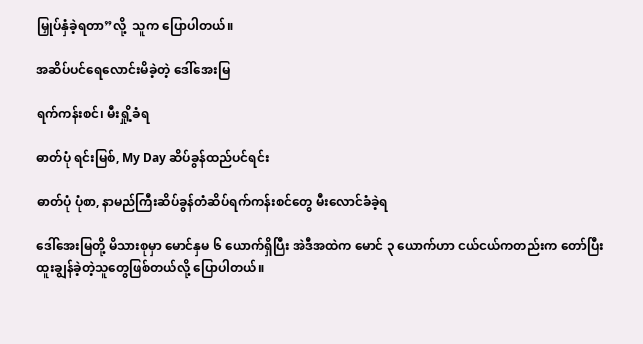မြှုပ်နှံခဲ့ရတာ”လို့ ‌ သူက ပြောပါတယ်။

အဆိပ်ပင်ရေလောင်းမိခဲ့တဲ့ ဒေါ်အေးမြ

ရက်ကန်းစင်၊ မီးရှို့ခံရ

ဓာတ်ပုံ ရင်းမြစ်, My Day ဆိပ်ခွန်ထည်ပင်ရင်း

ဓာတ်ပုံ ပုံစာ, နာမည်ကြီးဆိပ်ခွန်တံဆိပ်ရက်ကန်းစင်တွေ မီးလောင်ခံခဲ့ရ

ဒေါ်အေးမြတို့ မိသားစုမှာ မောင်နှမ ၆ ယောက်ရှိပြီး အဲဒီအထဲက မောင် ၃ ယောက်ဟာ ငယ်ငယ်ကတည်းက တော်ပြီး ထူးချွန်ခဲ့တဲ့သူတွေဖြစ်တယ်လို့ ပြောပါတယ်။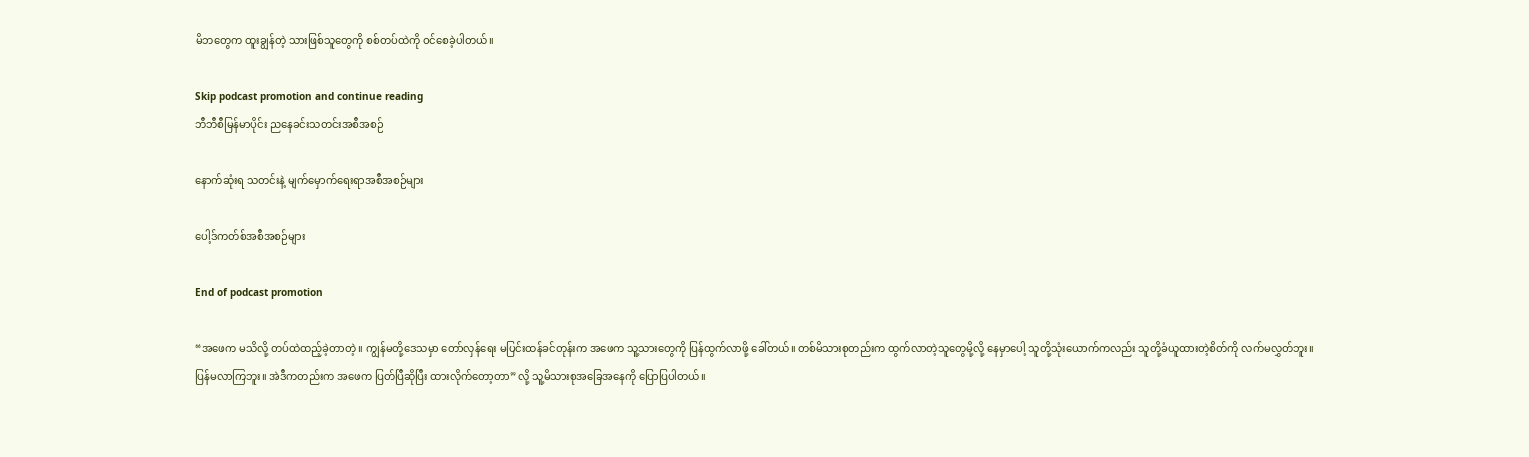မိဘတွေက ထူးချွန်တဲ့ သားဖြစ်သူတွေကို စစ်တပ်ထဲကို ဝင်စေခဲ့ပါတယ်။

Skip podcast promotion and continue reading
ဘီဘီစီမြန်မာပိုင်း ညနေခင်းသတင်းအစီအစဉ်

နောက်ဆုံးရ သတင်းနဲ့ မျက်မှောက်ရေးရာအစီအစဉ်များ

ပေါ့ဒ်ကတ်စ်အစီအစဉ်များ

End of podcast promotion

“အဖေက မသိလို့ တပ်ထဲထည့်ခဲ့တာတဲ့။ ကျွန်မတို့ဒေသမှာ တော်လှန်ရေး မပြင်းထန်ခင်တုန်းက အဖေက သူ့သားတွေကို ပြန်ထွက်လာဖို့ ခေါ်တယ်။ တစ်မိသားစုတည်းက ထွက်လာတဲ့သူတွေမို့လို့ နေမှာပေါ့ သူတို့သုံးယောက်ကလည်း သူတို့ခံယူထားတဲ့စိတ်ကို လက်မလွှတ်ဘူး။ ပြန်မလာကြဘူး။ အဲဒီကတည်းက အဖေက ပြတ်ပြီဆိုပြီး ထားလိုက်တော့တာ” လို့ သူ့မိသားစုအခြေအနေကို ပြောပြပါတယ်။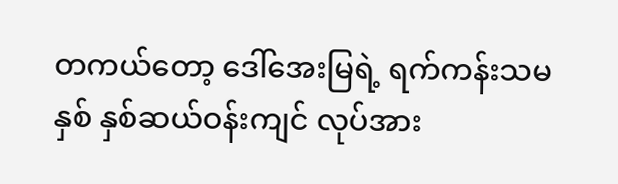တကယ်တော့ ဒေါ်အေးမြရဲ့ ရက်ကန်းသမ နှစ် နှစ်ဆယ်ဝန်းကျင် လုပ်အား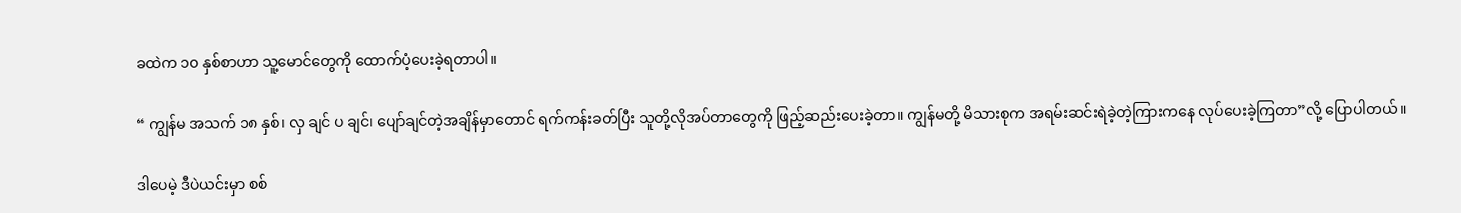ခထဲက ၁၀ နှစ်စာဟာ သူ့မောင်တွေကို ထောက်ပံ့ပေးခဲ့ရတာပါ။

“ ကျွန်မ အသက် ၁၈ နှစ်၊ လှ ချင် ပ ချင်၊ ပျော်ချင်တဲ့အချိန်မှာတောင် ရက်ကန်းခတ်ပြီး သူတို့လိုအပ်တာတွေကို ဖြည့်ဆည်းပေးခဲ့တာ။ ကျွန်မတို့ မိသားစုက အရမ်းဆင်းရဲခဲ့တဲ့ကြားကနေ လုပ်ပေးခဲ့ကြတာ”လို့ ပြောပါတယ်။

ဒါပေမဲ့ ဒီပဲယင်းမှာ စစ်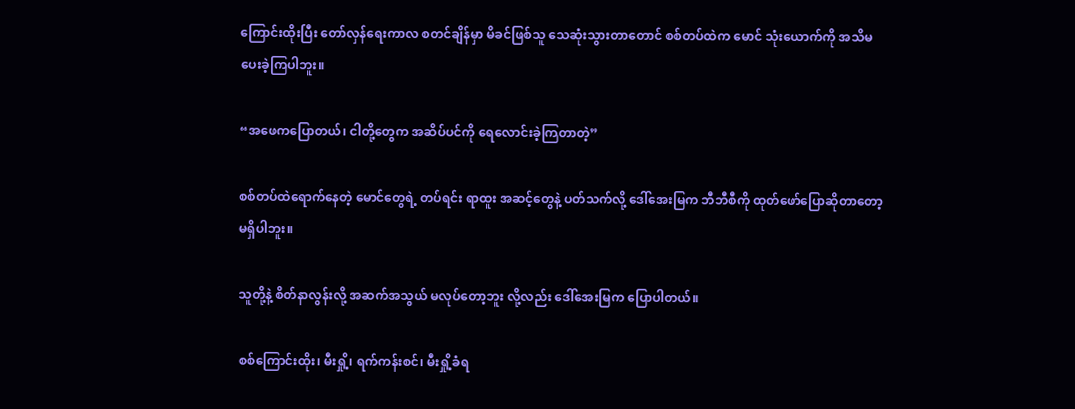ကြောင်းထိုးပြီး တော်လှန်ရေးကာလ စတင်ချိန်မှာ မိခင်ဖြစ်သူ သေဆုံးသွားတာတောင် စစ်တပ်ထဲက မောင် သုံးယောက်ကို အသိမပေးခဲ့ကြပါဘူး။

“အဖေကပြောတယ်၊ ငါတို့တွေက အဆိပ်ပင်ကို ရေလောင်းခဲ့ကြတာတဲ့”

စစ်တပ်ထဲရောက်နေတဲ့ မောင်တွေရဲ့ တပ်ရင်း ရာထူး အဆင့်တွေနဲ့ ပတ်သက်လို့ ဒေါ်အေးမြက ဘီဘီစီကို ထုတ်ဖော်ပြောဆိုတာတော့ မရှိပါဘူး။

သူတို့နဲ့ စိတ်နာလွန်းလို့ အဆက်အသွယ် မလုပ်တော့ဘူး လို့လည်း ဒေါ်အေးမြက ပြောပါတယ်။

စစ်ကြောင်းထိုး၊ မီးရှို့၊ ရက်ကန်းစင်၊ မီးရှို့ခံရ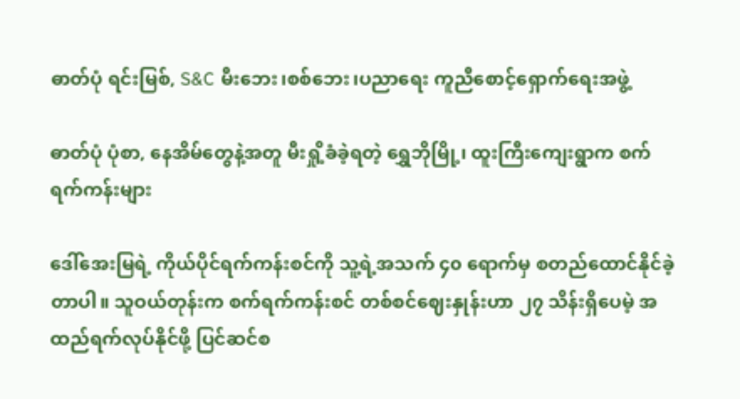ဓာတ်ပုံ ရင်းမြစ်, S&C မီးဘေး၊စစ်ဘေး၊ပညာရေး ကူညီစောင့်ရှောက်ရေးအဖွဲ့

ဓာတ်ပုံ ပုံစာ, နေအိမ်တွေနဲ့အတူ မီးရှို့ခံခဲ့ရတဲ့ ရွှေဘိုမြို့၊ ထူးကြီးကျေးရွာက စက်ရက်ကန်းများ

ဒေါ်အေးမြရဲ့ ကိုယ်ပိုင်ရက်ကန်းစင်ကို သူ့ရဲ့အသက် ၄၀ ရောက်မှ စတည်ထောင်နိုင်ခဲ့တာပါ။ သူဝယ်တုန်းက စက်ရက်ကန်းစင် တစ်စင်ဈေးနှုန်းဟာ ၂၇ သိန်းရှိပေမဲ့ အထည်ရက်လုပ်နိုင်ဖို့ ပြင်ဆင်စ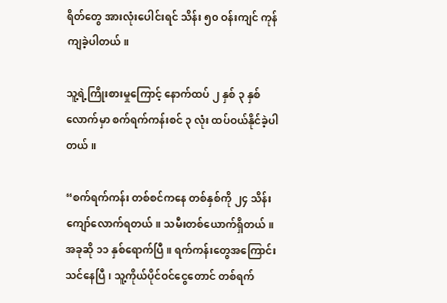ရိတ်တွေ အားလုံးပေါင်းရင် သိန်း ၅၀ ဝန်းကျင် ကုန်ကျခဲ့ပါတယ်။

သူ့ရဲ့ကြိုးစားမှုကြောင့် နောက်ထပ် ၂ နှစ် ၃ နှစ်လောက်မှာ စက်ရက်ကန်းစင် ၃ လုံး ထပ်ဝယ်နိုင်ခဲ့ပါတယ်။

“စက်ရက်ကန်း တစ်စင်ကနေ တစ်နှစ်ကို ၂၄ သိန်းကျော်လောက်ရတယ်။ သမီးတစ်ယောက်ရှိတယ်။ အခုဆို ၁၁ နှစ်ရောက်ပြီ။ ရက်ကန်းတွေအကြောင်း သင်နေပြီ၊ သူ့ကိုယ်ပိုင်ဝင်ငွေတောင် တစ်ရက်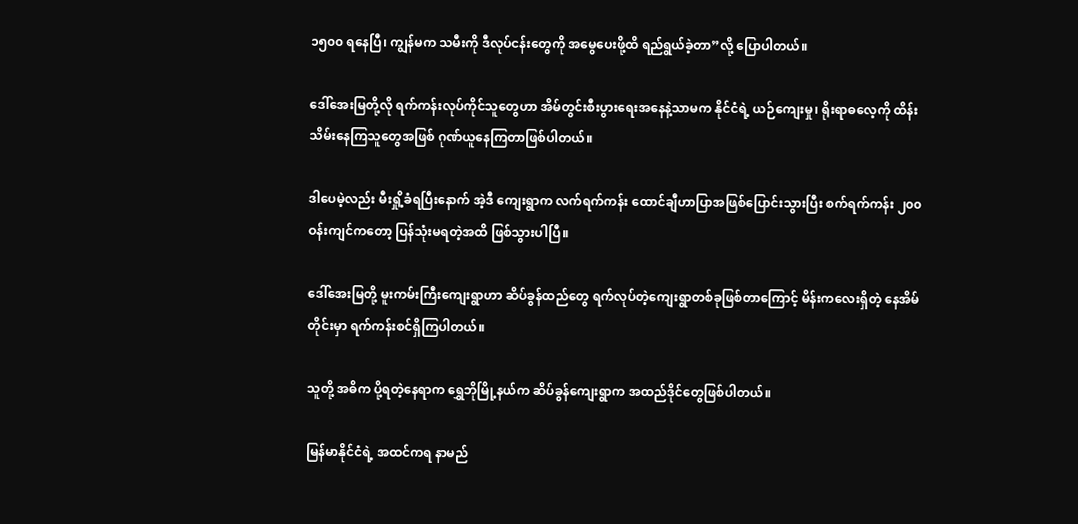၁၅၀၀ ရနေပြီ၊ ကျွန်မက သမီးကို ဒီလုပ်ငန်းတွေကို အမွေပေးဖို့ထိ ရည်ရွယ်ခဲ့တာ”လို့ ပြောပါတယ်။

ဒေါ်အေးမြတို့လို ရက်ကန်းလုပ်ကိုင်သူတွေဟာ အိမ်တွင်းစီးပွားရေးအနေနဲ့သာမက နိုင်ငံရဲ့ ယဉ်ကျေးမှု၊ ရိုးရာဓလေ့ကို ထိန်းသိမ်းနေကြသူတွေအဖြစ် ဂုဏ်ယူနေကြတာဖြစ်ပါတယ်။

ဒါပေမဲ့လည်း မီးရှို့ခံရပြီးနောက် အဲ့ဒီ ကျေးရွာက လက်ရက်ကန်း ထောင်ချီဟာပြာအဖြစ်ပြောင်းသွားပြီး စက်ရက်ကန်း ၂၀၀ ဝန်းကျင်ကတော့ ပြန်သုံးမရတဲ့အထိ ဖြစ်သွားပါပြီ။

ဒေါ်အေးမြတို့ မူးကမ်းကြီးကျေးရွာဟာ ဆိပ်ခွန်ထည်တွေ ရက်လုပ်တဲ့ကျေးရွာတစ်ခုဖြစ်တာကြောင့် မိန်းကလေးရှိတဲ့‌ နေအိမ်တိုင်းမှာ ရက်ကန်းစင်ရှိကြပါတယ်။

သူတို့ အဓိက ပို့ရတဲ့နေရာက ရွှေဘိုမြို့နယ်က ဆိပ်ခွန်ကျေးရွာက အထည်ဒိုင်တွေဖြစ်ပါတယ်။

မြန်မာနိုင်ငံရဲ့ အထင်ကရ နာမည်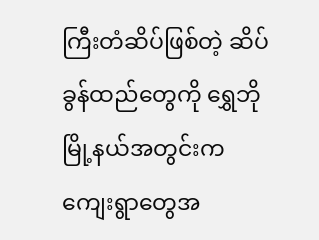ကြီးတံဆိပ်ဖြစ်တဲ့ ဆိပ်ခွန်ထည်တွေကို ရွှေဘိုမြို့နယ်အတွင်းက ကျေးရွာတွေအ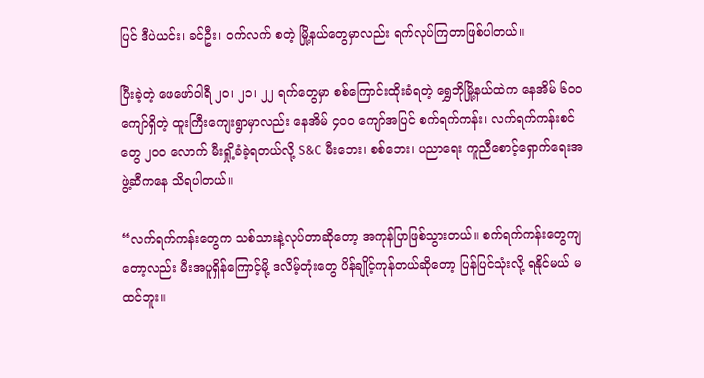ပြင် ဒီပဲယင်း၊ ခင်ဦး၊ ဝက်လက် စတဲ့ မြို့နယ်တွေမှာလည်း ရက်လုပ်ကြတာဖြစ်ပါတယ်။

ပြီးခဲ့တဲ့ ဖေဖော်ဝါရီ ၂၀၊ ၂၁၊ ၂၂ ရက်တွေမှာ စစ်ကြောင်းထိုးခံရတဲ့ ရွှေဘိုမြို့နယ်ထဲက နေအိမ် ၆၀၀ ကျော်ရှိတဲ့ ထူးကြီးကျေးရွာမှာလည်း နေအိမ် ၄၀၀ ကျော်အပြင် စက်ရက်ကန်း၊ လက်ရက်ကန်းစင်တွေ ၂၀၀ လောက် မီးရှို့ခံခဲ့ရတယ်လို့ S&C မီးဘေး၊ စစ်ဘေး၊ ပညာရေး ကူညီစောင့်ရှောက်ရေးအဖွဲ့ဆီကနေ သိရပါတယ်။

“လက်ရက်ကန်းတွေက သစ်သားနဲ့လုပ်တာဆိုတော့ အကုန်ပြာဖြစ်သွားတယ်။ စက်ရက်ကန်းတွေကျတော့လည်း မီးအပူရှိန်ကြောင့်မို့ ဒလိမ့်တုံးတွေ ပိန်ချိုင့်ကုန်တယ်ဆိုတော့ ပြန်ပြင်သုံးလို့ ရနိုင်မယ် မထင်ဘူး။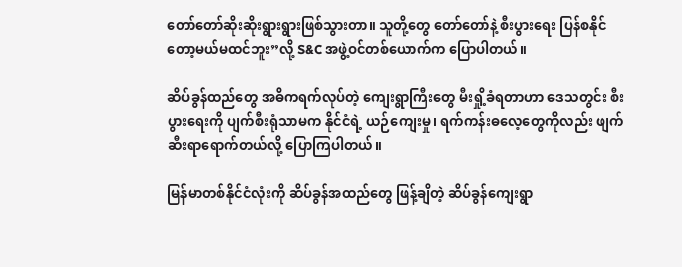တော်တော်ဆိုးဆိုးရွားရွားဖြစ်သွားတာ။ သူတို့တွေ တော်တော်နဲ့ စီးပွားရေး ပြန်စနိုင်တော့မယ်မထင်ဘူး”လို့ S&C အဖွဲ့ဝင်တစ်ယောက်က ပြောပါတယ်။

ဆိပ်ခွန်ထည်တွေ အဓိကရက်လုပ်တဲ့ ကျေးရွာကြီးတွေ မီးရှို့ခံရတာဟာ ဒေသတွင်း စီးပွားရေးကို ပျက်စီးရုံသာမက နိုင်ငံရဲ့ ယဉ်ကျေးမှု၊ ရက်ကန်းဓလေ့တွေကိုလည်း ဖျက်ဆီးရာရောက်တယ်လို့ ပြောကြပါတယ်။

မြန်မာတစ်နိုင်ငံလုံးကို ဆိပ်ခွန်အထည်တွေ ဖြန့်ချိတဲ့ ဆိပ်ခွန်ကျေးရွာ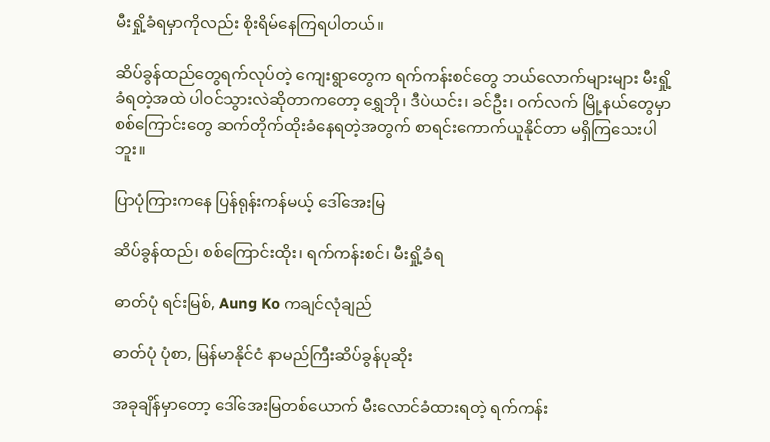မီးရှို့ခံရမှာကိုလည်း စိုးရိမ်နေကြရပါတယ်။

ဆိပ်ခွန်ထည်တွေရက်လုပ်တဲ့ ကျေးရွာတွေက ရက်ကန်းစင်တွေ ဘယ်လောက်များများ မီးရှို့ခံရတဲ့အထဲ ပါဝင်သွားလဲဆိုတာကတော့ ရွှေဘို၊ ဒီပဲယင်း၊ ခင်ဦး၊ ဝက်လက် မြို့နယ်တွေမှာ စစ်ကြောင်းတွေ ဆက်တိုက်ထိုးခံနေရတဲ့အတွက် စာရင်းကောက်ယူနိုင်တာ မရှိကြသေးပါဘူး။

ပြာပုံကြားကနေ ပြန်ရုန်းကန်မယ့် ‌ဒေါ်အေးမြ

ဆိပ်ခွန်ထည်၊ စစ်ကြောင်းထိုး၊ ရက်ကန်းစင်၊ မီးရှို့ခံရ

ဓာတ်ပုံ ရင်းမြစ်, Aung Ko ကချင်လုံချည်

ဓာတ်ပုံ ပုံစာ, မြန်မာနိုင်ငံ နာမည်ကြီးဆိပ်ခွန်ပုဆိုး

အခုချိန်မှာတော့ ဒေါ်အေးမြတစ်ယောက် မီးလောင်ခံထားရတဲ့ ရက်ကန်း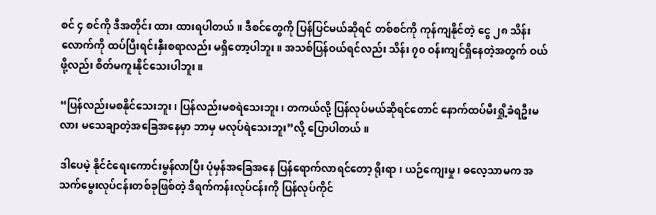စင် ၄ စင်ကို ဒီအတိုင်း ထား ထားရပါတယ်။ ဒီစင်တွေကို ပြန်ပြင်မယ်ဆိုရင် တစ်စင်ကို ကုန်ကျနိုင်တဲ့ ငွေ ၂၈ သိန်းလောက်ကို ထပ်ပြီးရင်းနှီးစရာလည်း မရှိတော့ပါဘူး။ အသစ်ပြန်ဝယ်ရင်လည်း သိန်း ၇၀ ဝန်းကျင်ရှိနေတဲ့အတွက် ဝယ်ဖို့လည်း စိတ်မကူးနိုင်သေးပါဘူး။

“ပြန်လည်းမစနိုင်သေးဘူး၊ ပြန်လည်းမစရဲသေးဘူး၊ တကယ်လို့ ပြန်လုပ်မယ်ဆိုရင်တောင် နောက်ထပ်မီးရှို့ခံရဦးမလား မသေချာတဲ့အခြေအနေမှာ ဘာမှ မလုပ်ရဲသေးဘူး”လို့ ပြောပါတယ်။

ဒါပေမဲ့ နိုင်ငံရေးကောင်းမွန်လာပြီး ပုံမှန်အခြေအနေ ပြန်ရောက်လာရင်တော့ ရိုးရာ၊ ယဉ်ကျေးမှု ၊ ဓလေ့သာမက အသက်မွေးလုပ်ငန်းတစ်ခုဖြစ်တဲ့ ဒီရက်ကန်းလုပ်ငန်းကို ပြန်လုပ်ကိုင်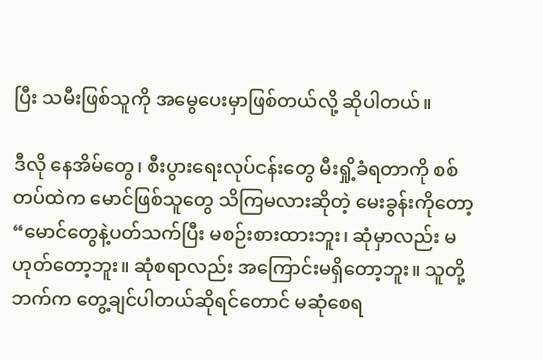ပြီး သမီးဖြစ်သူကို အမွေပေးမှာဖြစ်တယ်လို့ ဆိုပါတယ်။

ဒီလို နေအိမ်တွေ၊ စီးပွားရေးလုပ်ငန်းတွေ မီးရှို့ခံရတာကို စစ်တပ်ထဲက မောင်ဖြစ်သူတွေ သိကြမလားဆိုတဲ့ မေးခွန်းကိုတော့ “မောင်တွေနဲ့ပတ်သက်ပြီး မစဉ်းစားထားဘူး၊ ဆုံမှာလည်း မဟုတ်တော့ဘူး။ ဆုံစရာလည်း အကြောင်းမရှိတော့ဘူး။ သူတို့ဘက်က တွေ့ချင်ပါတယ်ဆိုရင်တောင် မဆုံစေရ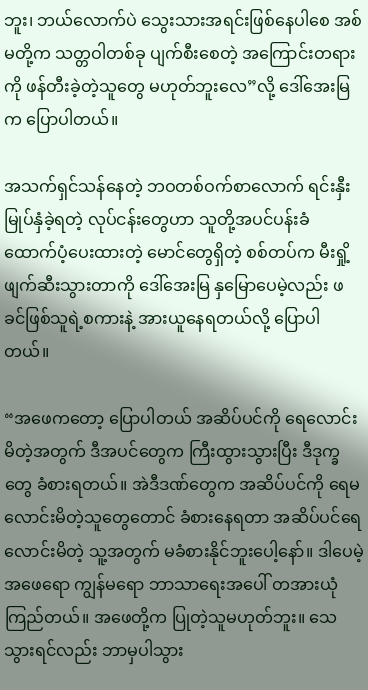ဘူး၊ ဘယ်လောက်ပဲ သွေးသားအရင်းဖြစ်နေပါစေ အစ်မတို့က သတ္တဝါတစ်ခု ပျက်စီးစေတဲ့ အကြောင်းတရားကို ဖန်တီးခဲ့တဲ့သူတွေ မဟုတ်ဘူးလေ”လို့ ဒေါ်အေးမြက ပြောပါတယ်။

အသက်ရှင်သန်နေတဲ့ ဘဝတစ်ဝက်စာလောက် ရင်းနှီးမြုပ်နှံခဲ့ရတဲ့ လုပ်ငန်းတွေဟာ သူတို့အပင်ပန်းခံ ထောက်ပံ့ပေးထားတဲ့ မောင်တွေရှိတဲ့ စစ်တပ်က မီးရှို့ဖျက်ဆီးသွားတာကို ဒေါ်အေးမြ နှမြောပေမဲ့လည်း ဖခင်ဖြစ်သူရဲ့စကားနဲ့ အားယူနေရတယ်လို့ ပြောပါတယ်။

“အဖေကတော့ ပြောပါတယ် အဆိပ်ပင်ကို ရေလောင်းမိတဲ့အတွက် ဒီအပင်တွေက ကြီးထွားသွားပြီး ဒီဒုက္ခတွေ ခံစားရတယ်။ အဲဒီဒဏ်တွေက အဆိပ်ပင်ကို ရေမလောင်းမိတဲ့သူတွေတောင် ခံစားနေရတာ အဆိပ်ပင်ရေလောင်းမိတဲ့ သူ့အတွက် မခံစားနိုင်ဘူးပေါ့နော်။ ဒါပေမဲ့ အဖေရော ကျွန်မရော ဘာသာရေးအပေါ် တအားယုံကြည်တယ်။ အဖေတို့က ပြုတဲ့သူမဟုတ်ဘူး။ သေသွားရင်လည်း ဘာမှပါသွား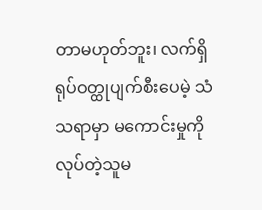တာမဟုတ်ဘူး၊ လက်ရှိ ရုပ်ဝတ္ထုပျက်စီးပေမဲ့ သံသရာမှာ မကောင်းမှုကို လုပ်တဲ့သူမ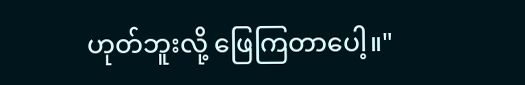ဟုတ်ဘူးလို့ ဖြေကြတာပေါ့။"